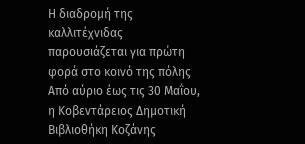Η διαδρομή της καλλιτέχνιδας παρουσιάζεται για πρώτη φορά στο κοινό της πόλης
Από αύριο έως τις 30 Μαΐου, η Κοβεντάρειος Δημοτική Βιβλιοθήκη Κοζάνης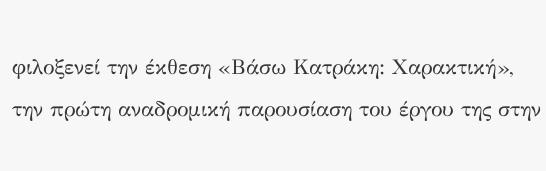φιλοξενεί την έκθεση «Βάσω Κατράκη: Χαρακτική», την πρώτη αναδρομική παρουσίαση του έργου της στην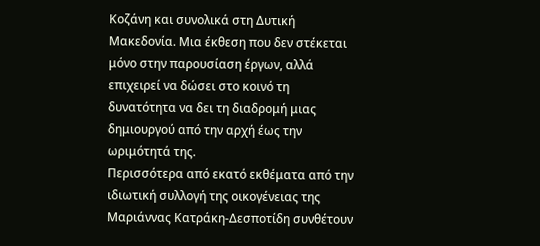Κοζάνη και συνολικά στη Δυτική Μακεδονία. Μια έκθεση που δεν στέκεται μόνο στην παρουσίαση έργων, αλλά επιχειρεί να δώσει στο κοινό τη δυνατότητα να δει τη διαδρομή μιας δημιουργού από την αρχή έως την ωριμότητά της.
Περισσότερα από εκατό εκθέματα από την ιδιωτική συλλογή της οικογένειας της Μαριάννας Κατράκη-Δεσποτίδη συνθέτουν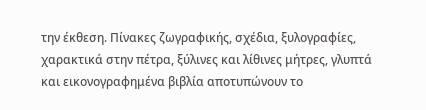την έκθεση. Πίνακες ζωγραφικής, σχέδια, ξυλογραφίες, χαρακτικά στην πέτρα, ξύλινες και λίθινες μήτρες, γλυπτά και εικονογραφημένα βιβλία αποτυπώνουν το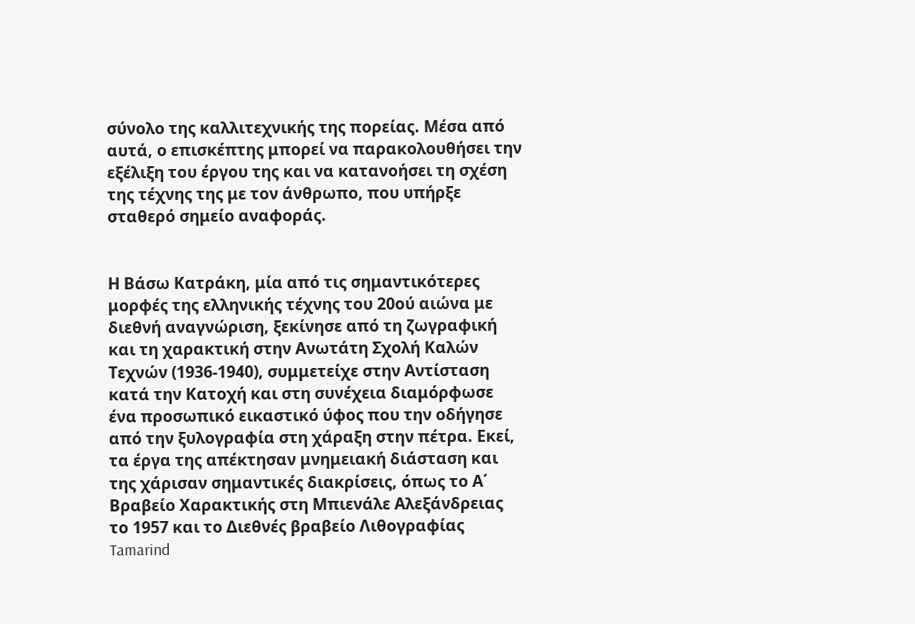σύνολο της καλλιτεχνικής της πορείας. Μέσα από αυτά, ο επισκέπτης μπορεί να παρακολουθήσει την εξέλιξη του έργου της και να κατανοήσει τη σχέση της τέχνης της με τον άνθρωπο, που υπήρξε σταθερό σημείο αναφοράς.


Η Βάσω Κατράκη, μία από τις σημαντικότερες μορφές της ελληνικής τέχνης του 20ού αιώνα με διεθνή αναγνώριση, ξεκίνησε από τη ζωγραφική και τη χαρακτική στην Ανωτάτη Σχολή Καλών Τεχνών (1936-1940), συμμετείχε στην Αντίσταση κατά την Κατοχή και στη συνέχεια διαμόρφωσε ένα προσωπικό εικαστικό ύφος που την οδήγησε από την ξυλογραφία στη χάραξη στην πέτρα. Εκεί, τα έργα της απέκτησαν μνημειακή διάσταση και της χάρισαν σημαντικές διακρίσεις, όπως το Α΄ Βραβείο Χαρακτικής στη Μπιενάλε Αλεξάνδρειας το 1957 και το Διεθνές βραβείο Λιθογραφίας Tamarind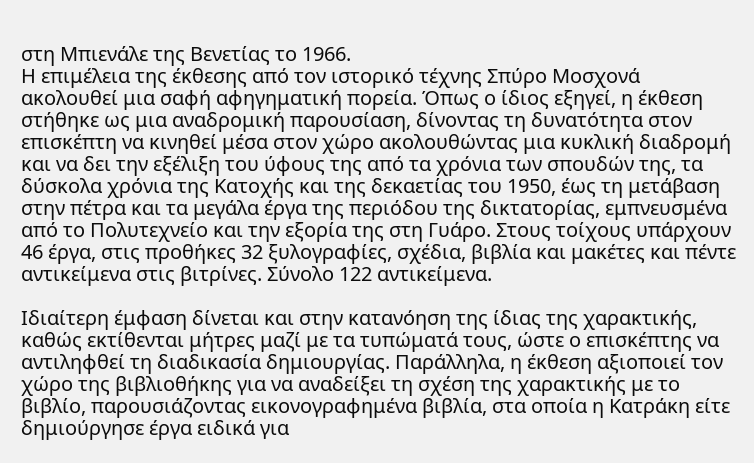στη Μπιενάλε της Βενετίας το 1966.
Η επιμέλεια της έκθεσης από τον ιστορικό τέχνης Σπύρο Μοσχονά ακολουθεί μια σαφή αφηγηματική πορεία. Όπως ο ίδιος εξηγεί, η έκθεση στήθηκε ως μια αναδρομική παρουσίαση, δίνοντας τη δυνατότητα στον επισκέπτη να κινηθεί μέσα στον χώρο ακολουθώντας μια κυκλική διαδρομή και να δει την εξέλιξη του ύφους της από τα χρόνια των σπουδών της, τα δύσκολα χρόνια της Κατοχής και της δεκαετίας του 1950, έως τη μετάβαση στην πέτρα και τα μεγάλα έργα της περιόδου της δικτατορίας, εμπνευσμένα από το Πολυτεχνείο και την εξορία της στη Γυάρο. Στους τοίχους υπάρχουν 46 έργα, στις προθήκες 32 ξυλογραφίες, σχέδια, βιβλία και μακέτες και πέντε αντικείμενα στις βιτρίνες. Σύνολο 122 αντικείμενα.

Ιδιαίτερη έμφαση δίνεται και στην κατανόηση της ίδιας της χαρακτικής, καθώς εκτίθενται μήτρες μαζί με τα τυπώματά τους, ώστε ο επισκέπτης να αντιληφθεί τη διαδικασία δημιουργίας. Παράλληλα, η έκθεση αξιοποιεί τον χώρο της βιβλιοθήκης για να αναδείξει τη σχέση της χαρακτικής με το βιβλίο, παρουσιάζοντας εικονογραφημένα βιβλία, στα οποία η Κατράκη είτε δημιούργησε έργα ειδικά για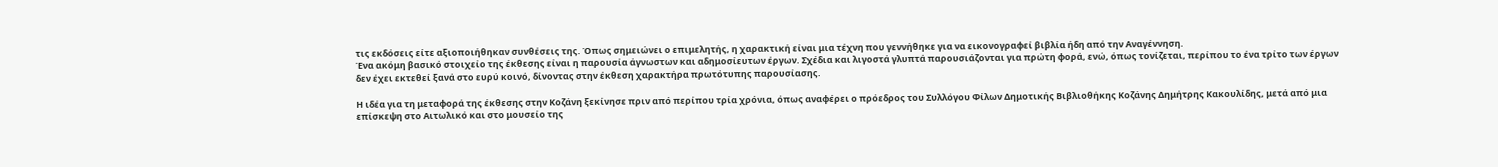τις εκδόσεις είτε αξιοποιήθηκαν συνθέσεις της. Όπως σημειώνει ο επιμελητής, η χαρακτική είναι μια τέχνη που γεννήθηκε για να εικονογραφεί βιβλία ήδη από την Αναγέννηση.
Ένα ακόμη βασικό στοιχείο της έκθεσης είναι η παρουσία άγνωστων και αδημοσίευτων έργων. Σχέδια και λιγοστά γλυπτά παρουσιάζονται για πρώτη φορά, ενώ, όπως τονίζεται, περίπου το ένα τρίτο των έργων δεν έχει εκτεθεί ξανά στο ευρύ κοινό, δίνοντας στην έκθεση χαρακτήρα πρωτότυπης παρουσίασης.

Η ιδέα για τη μεταφορά της έκθεσης στην Κοζάνη ξεκίνησε πριν από περίπου τρία χρόνια, όπως αναφέρει ο πρόεδρος του Συλλόγου Φίλων Δημοτικής Βιβλιοθήκης Κοζάνης Δημήτρης Κακουλίδης, μετά από μια επίσκεψη στο Αιτωλικό και στο μουσείο της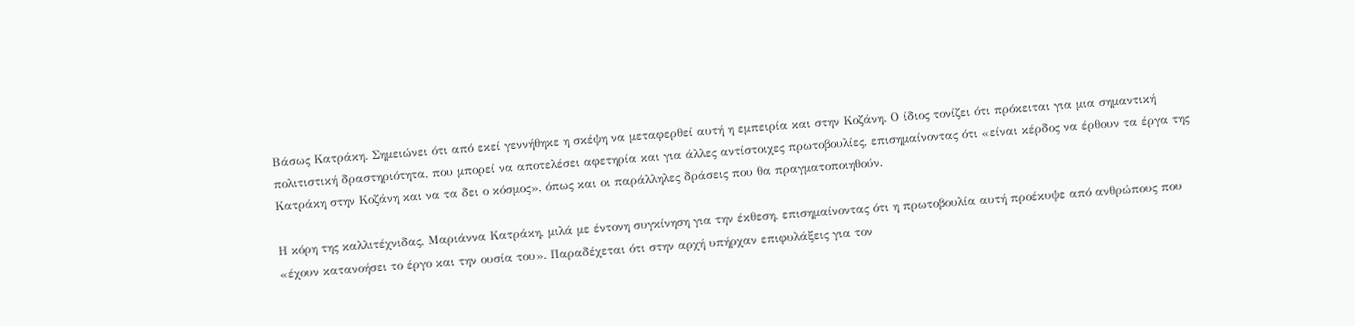Βάσως Κατράκη. Σημειώνει ότι από εκεί γεννήθηκε η σκέψη να μεταφερθεί αυτή η εμπειρία και στην Κοζάνη. Ο ίδιος τονίζει ότι πρόκειται για μια σημαντική πολιτιστική δραστηριότητα, που μπορεί να αποτελέσει αφετηρία και για άλλες αντίστοιχες πρωτοβουλίες, επισημαίνοντας ότι «είναι κέρδος να έρθουν τα έργα της Κατράκη στην Κοζάνη και να τα δει ο κόσμος», όπως και οι παράλληλες δράσεις που θα πραγματοποιηθούν.

Η κόρη της καλλιτέχνιδας, Μαριάννα Κατράκη, μιλά με έντονη συγκίνηση για την έκθεση, επισημαίνοντας ότι η πρωτοβουλία αυτή προέκυψε από ανθρώπους που «έχουν κατανοήσει το έργο και την ουσία του». Παραδέχεται ότι στην αρχή υπήρχαν επιφυλάξεις για τον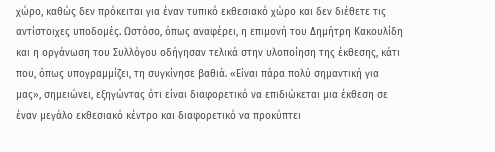χώρο, καθώς δεν πρόκειται για έναν τυπικό εκθεσιακό χώρο και δεν διέθετε τις αντίστοιχες υποδομές. Ωστόσο, όπως αναφέρει, η επιμονή του Δημήτρη Κακουλίδη και η οργάνωση του Συλλόγου οδήγησαν τελικά στην υλοποίηση της έκθεσης, κάτι που, όπως υπογραμμίζει, τη συγκίνησε βαθιά. «Είναι πάρα πολύ σημαντική για μας», σημειώνει, εξηγώντας ότι είναι διαφορετικό να επιδιώκεται μια έκθεση σε έναν μεγάλο εκθεσιακό κέντρο και διαφορετικό να προκύπτει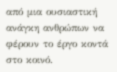από μια ουσιαστική ανάγκη ανθρώπων να φέρουν το έργο κοντά στο κοινό.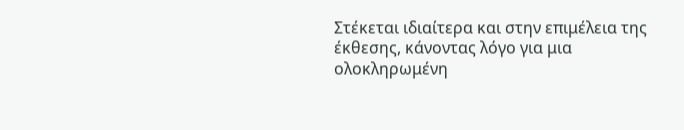Στέκεται ιδιαίτερα και στην επιμέλεια της έκθεσης, κάνοντας λόγο για μια ολοκληρωμένη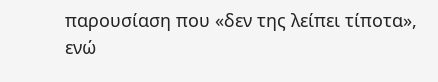παρουσίαση που «δεν της λείπει τίποτα», ενώ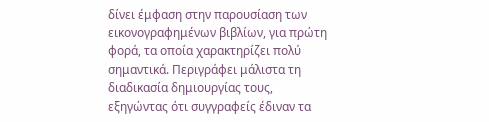δίνει έμφαση στην παρουσίαση των εικονογραφημένων βιβλίων, για πρώτη φορά, τα οποία χαρακτηρίζει πολύ σημαντικά. Περιγράφει μάλιστα τη διαδικασία δημιουργίας τους, εξηγώντας ότι συγγραφείς έδιναν τα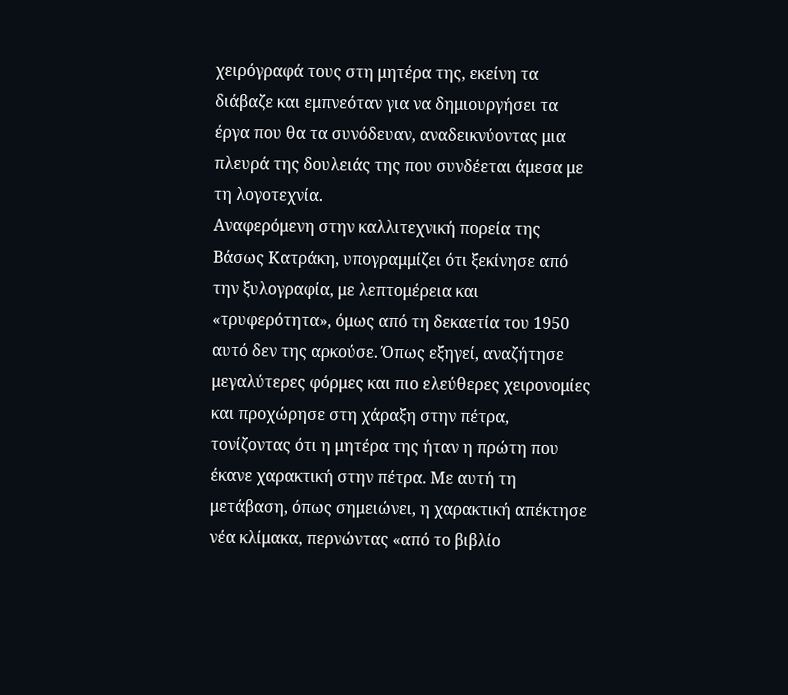χειρόγραφά τους στη μητέρα της, εκείνη τα διάβαζε και εμπνεόταν για να δημιουργήσει τα έργα που θα τα συνόδευαν, αναδεικνύοντας μια πλευρά της δουλειάς της που συνδέεται άμεσα με τη λογοτεχνία.
Αναφερόμενη στην καλλιτεχνική πορεία της Βάσως Κατράκη, υπογραμμίζει ότι ξεκίνησε από την ξυλογραφία, με λεπτομέρεια και «τρυφερότητα», όμως από τη δεκαετία του 1950 αυτό δεν της αρκούσε. Όπως εξηγεί, αναζήτησε μεγαλύτερες φόρμες και πιο ελεύθερες χειρονομίες και προχώρησε στη χάραξη στην πέτρα, τονίζοντας ότι η μητέρα της ήταν η πρώτη που έκανε χαρακτική στην πέτρα. Με αυτή τη μετάβαση, όπως σημειώνει, η χαρακτική απέκτησε νέα κλίμακα, περνώντας «από το βιβλίο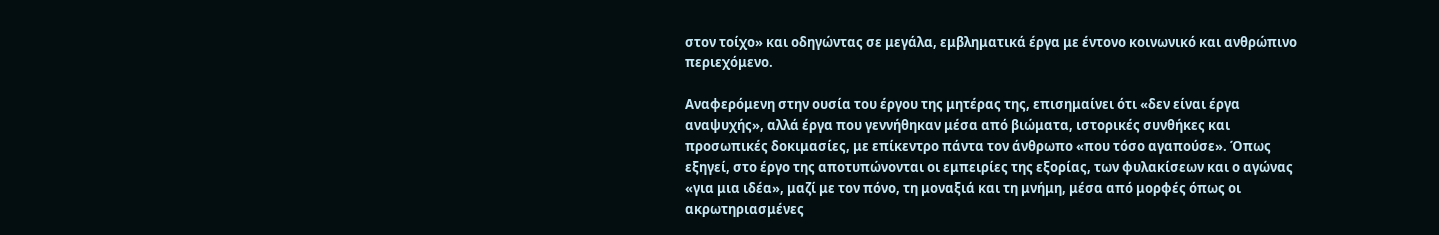στον τοίχο» και οδηγώντας σε μεγάλα, εμβληματικά έργα με έντονο κοινωνικό και ανθρώπινο περιεχόμενο.

Αναφερόμενη στην ουσία του έργου της μητέρας της, επισημαίνει ότι «δεν είναι έργα αναψυχής», αλλά έργα που γεννήθηκαν μέσα από βιώματα, ιστορικές συνθήκες και προσωπικές δοκιμασίες, με επίκεντρο πάντα τον άνθρωπο «που τόσο αγαπούσε». Όπως εξηγεί, στο έργο της αποτυπώνονται οι εμπειρίες της εξορίας, των φυλακίσεων και ο αγώνας «για μια ιδέα», μαζί με τον πόνο, τη μοναξιά και τη μνήμη, μέσα από μορφές όπως οι ακρωτηριασμένες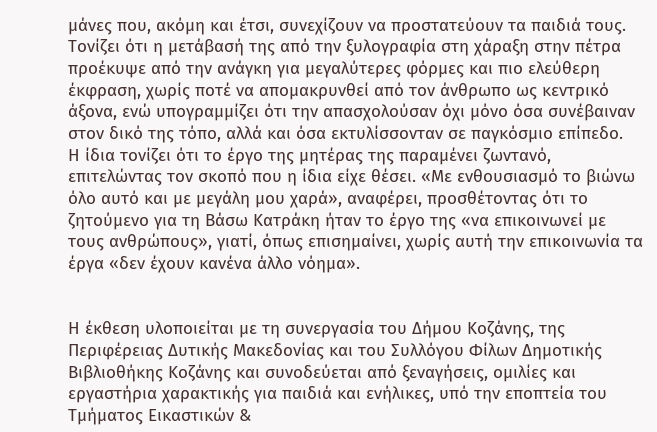μάνες που, ακόμη και έτσι, συνεχίζουν να προστατεύουν τα παιδιά τους. Τονίζει ότι η μετάβασή της από την ξυλογραφία στη χάραξη στην πέτρα προέκυψε από την ανάγκη για μεγαλύτερες φόρμες και πιο ελεύθερη έκφραση, χωρίς ποτέ να απομακρυνθεί από τον άνθρωπο ως κεντρικό άξονα, ενώ υπογραμμίζει ότι την απασχολούσαν όχι μόνο όσα συνέβαιναν στον δικό της τόπο, αλλά και όσα εκτυλίσσονταν σε παγκόσμιο επίπεδο.
Η ίδια τονίζει ότι το έργο της μητέρας της παραμένει ζωντανό, επιτελώντας τον σκοπό που η ίδια είχε θέσει. «Με ενθουσιασμό το βιώνω όλο αυτό και με μεγάλη μου χαρά», αναφέρει, προσθέτοντας ότι το ζητούμενο για τη Βάσω Κατράκη ήταν το έργο της «να επικοινωνεί με τους ανθρώπους», γιατί, όπως επισημαίνει, χωρίς αυτή την επικοινωνία τα έργα «δεν έχουν κανένα άλλο νόημα».


Η έκθεση υλοποιείται με τη συνεργασία του Δήμου Κοζάνης, της Περιφέρειας Δυτικής Μακεδονίας και του Συλλόγου Φίλων Δημοτικής Βιβλιοθήκης Κοζάνης και συνοδεύεται από ξεναγήσεις, ομιλίες και εργαστήρια χαρακτικής για παιδιά και ενήλικες, υπό την εποπτεία του Τμήματος Εικαστικών &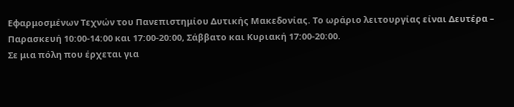Εφαρμοσμένων Τεχνών του Πανεπιστημίου Δυτικής Μακεδονίας. Το ωράριο λειτουργίας είναι Δευτέρα – Παρασκευή 10:00-14:00 και 17:00-20:00, Σάββατο και Κυριακή 17:00-20:00.
Σε μια πόλη που έρχεται για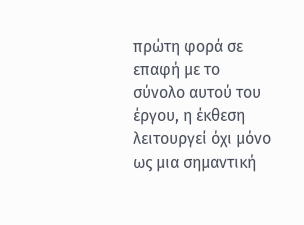πρώτη φορά σε επαφή με το σύνολο αυτού του έργου, η έκθεση λειτουργεί όχι μόνο ως μια σημαντική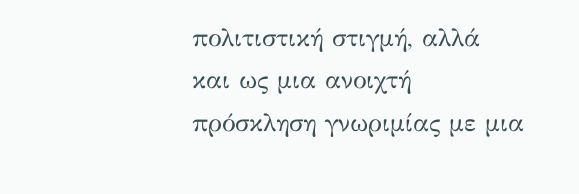πολιτιστική στιγμή, αλλά και ως μια ανοιχτή πρόσκληση γνωριμίας με μια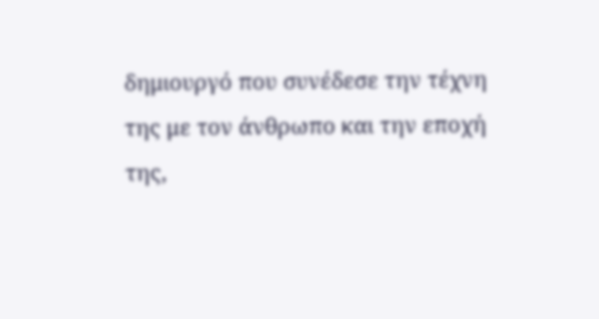δημιουργό που συνέδεσε την τέχνη της με τον άνθρωπο και την εποχή της,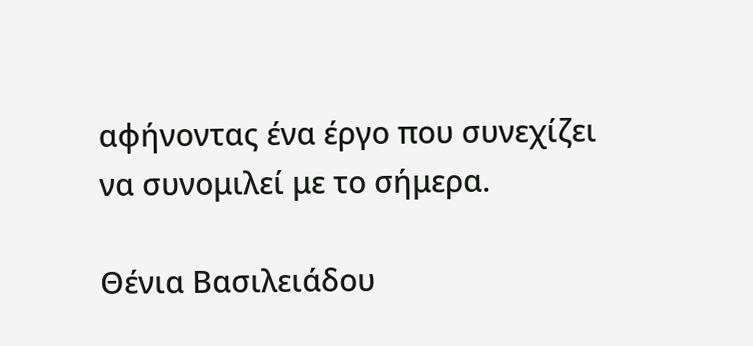αφήνοντας ένα έργο που συνεχίζει να συνομιλεί με το σήμερα.

Θένια Βασιλειάδου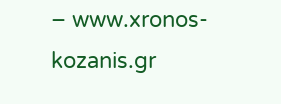– www.xronos-kozanis.gr